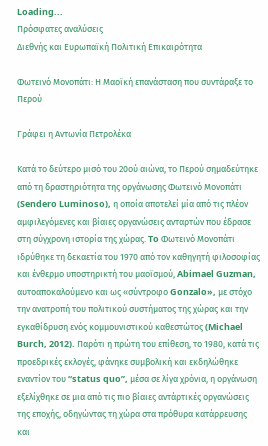Loading...
Πρόσφατες αναλύσεις
Διεθνής και Ευρωπαϊκή Πολιτική Επικαιρότητα

Φωτεινό Μονοπάτι: Η Μαοϊκή επανάσταση που συντάραξε το Περού

Γράφει η Αντωνία Πετρολέκα

Κατά το δεύτερο μισό του 20ού αιώνα, το Περού σημαδεύτηκε από τη δραστηριότητα της οργάνωσης Φωτεινό Μονοπάτι (Sendero Luminoso), η οποία αποτελεί μία από τις πλέον αμφιλεγόμενες και βίαιες οργανώσεις ανταρτών που έδρασε στη σύγχρονη ιστορία της χώρας. To Φωτεινό Μονοπάτι ιδρύθηκε τη δεκαετία του 1970 από τον καθηγητή φιλοσοφίας και ένθερμο υποστηρικτή του μαοϊσμού, Abimael Guzman, αυτοαποκαλούμενο και ως «σύντροφο Gonzalo», με στόχο την ανατροπή του πολιτικού συστήματος της χώρας και την εγκαθίδρυση ενός κομμουνιστικού καθεστώτος (Michael Burch, 2012). Παρότι η πρώτη του επίθεση, το 1980, κατά τις προεδρικές εκλογές, φάνηκε συμβολική και εκδηλώθηκε εναντίον του “status quo”, μέσα σε λίγα χρόνια, η οργάνωση εξελίχθηκε σε μια από τις πιο βίαιες αντάρτικές οργανώσεις της εποχής, οδηγώντας τη χώρα στα πρόθυρα κατάρρευσης και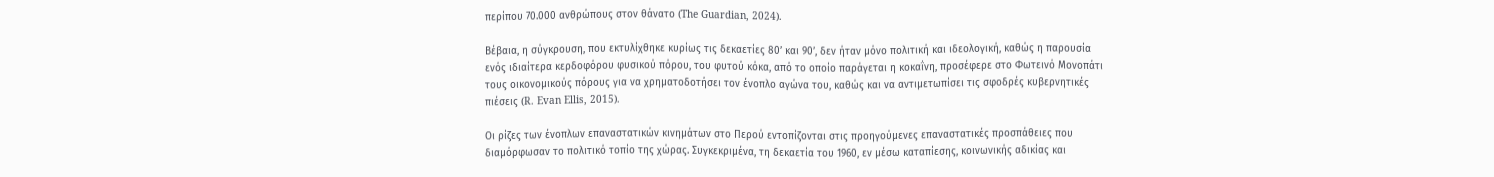περίπου 70.000 ανθρώπους στον θάνατο (The Guardian, 2024).

Βέβαια, η σύγκρουση, που εκτυλίχθηκε κυρίως τις δεκαετίες 80’ και 90’, δεν ήταν μόνο πολιτική και ιδεολογική, καθώς η παρουσία ενός ιδιαίτερα κερδοφόρου φυσικού πόρου, του φυτού κόκα, από το οποίο παράγεται η κοκαΐνη, προσέφερε στο Φωτεινό Μονοπάτι τους οικονομικούς πόρους για να χρηματοδοτήσει τον ένοπλο αγώνα του, καθώς και να αντιμετωπίσει τις σφοδρές κυβερνητικές πιέσεις (R. Evan Ellis, 2015).

Οι ρίζες των ένοπλων επαναστατικών κινημάτων στο Περού εντοπίζονται στις προηγούμενες επαναστατικές προσπάθειες που διαμόρφωσαν το πολιτικό τοπίο της χώρας. Συγκεκριμένα, τη δεκαετία του 1960, εν μέσω καταπίεσης, κοινωνικής αδικίας και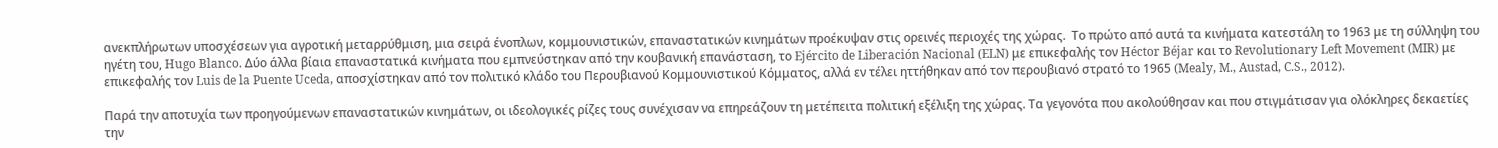ανεκπλήρωτων υποσχέσεων για αγροτική μεταρρύθμιση, μια σειρά ένοπλων, κομμουνιστικών, επαναστατικών κινημάτων προέκυψαν στις ορεινές περιοχές της χώρας.  Το πρώτο από αυτά τα κινήματα κατεστάλη το 1963 με τη σύλληψη του ηγέτη του, Hugo Blanco. Δύο άλλα βίαια επαναστατικά κινήματα που εμπνεύστηκαν από την κουβανική επανάσταση, το Ejército de Liberación Nacional (ELN) με επικεφαλής τον Héctor Béjar και το Revolutionary Left Movement (MIR) με επικεφαλής τον Luis de la Puente Uceda, αποσχίστηκαν από τον πολιτικό κλάδο του Περουβιανού Κομμουνιστικού Κόμματος, αλλά εν τέλει ηττήθηκαν από τον περουβιανό στρατό το 1965 (Mealy, M., Austad, C.S., 2012).

Παρά την αποτυχία των προηγούμενων επαναστατικών κινημάτων, οι ιδεολογικές ρίζες τους συνέχισαν να επηρεάζουν τη μετέπειτα πολιτική εξέλιξη της χώρας. Τα γεγονότα που ακολούθησαν και που στιγμάτισαν για ολόκληρες δεκαετίες την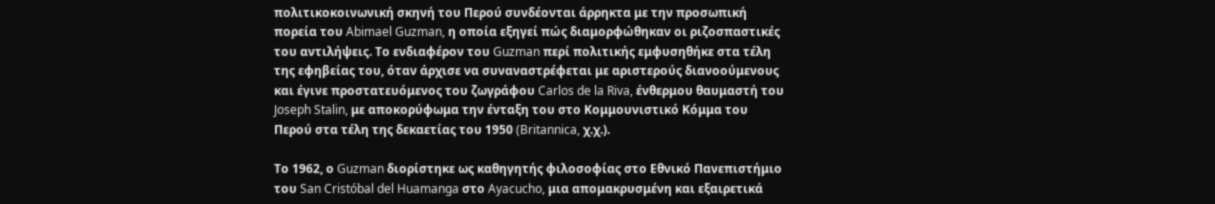πολιτικοκοινωνική σκηνή του Περού συνδέονται άρρηκτα με την προσωπική πορεία του Abimael Guzman, η οποία εξηγεί πώς διαμορφώθηκαν οι ριζοσπαστικές του αντιλήψεις. Το ενδιαφέρον του Guzman περί πολιτικής εμφυσηθήκε στα τέλη της εφηβείας του, όταν άρχισε να συναναστρέφεται με αριστερούς διανοούμενους και έγινε προστατευόμενος του ζωγράφου Carlos de la Riva, ένθερμου θαυμαστή του Joseph Stalin, με αποκορύφωμα την ένταξη του στο Κομμουνιστικό Κόμμα του Περού στα τέλη της δεκαετίας του 1950 (Britannica, χ.χ.).

Το 1962, ο Guzman διορίστηκε ως καθηγητής φιλοσοφίας στο Εθνικό Πανεπιστήμιο του San Cristóbal del Huamanga στο Ayacucho, μια απομακρυσμένη και εξαιρετικά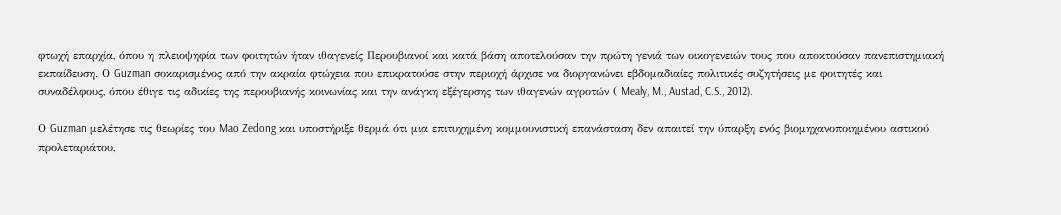φτωχή επαρχία, όπου η πλειοψηφία των φοιτητών ήταν ιθαγενείς Περουβιανοί και κατά βάση αποτελούσαν την πρώτη γενιά των οικογενειών τους που αποκτούσαν πανεπιστημιακή εκπαίδευση. Ο Guzman σοκαρισμένος από την ακραία φτώχεια που επικρατούσε στην περιοχή άρχισε να διοργανώνει εβδομαδιαίες πολιτικές συζητήσεις με φοιτητές και συναδέλφους, όπου έθιγε τις αδικίες της περουβιανής κοινωνίας και την ανάγκη εξέγερσης των ιθαγενών αγροτών ( Mealy, M., Austad, C.S., 2012).

Ο Guzman μελέτησε τις θεωρίες του Mao Zedong και υποστήριξε θερμά ότι μια επιτυχημένη κομμουνιστική επανάσταση δεν απαιτεί την ύπαρξη ενός βιομηχανοποιημένου αστικού προλεταριάτου,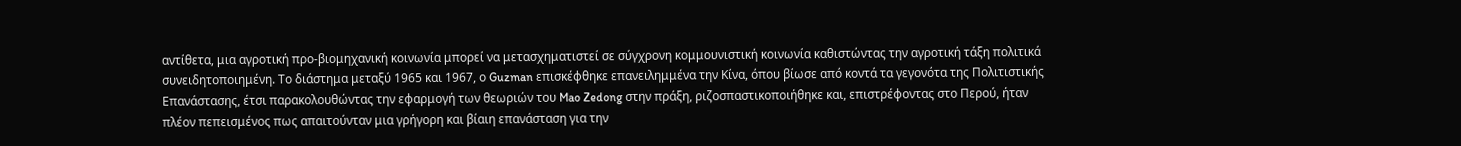αντίθετα, μια αγροτική προ-βιομηχανική κοινωνία μπορεί να μετασχηματιστεί σε σύγχρονη κομμουνιστική κοινωνία καθιστώντας την αγροτική τάξη πολιτικά συνειδητοποιημένη. Το διάστημα μεταξύ 1965 και 1967, ο Guzman επισκέφθηκε επανειλημμένα την Κίνα, όπου βίωσε από κοντά τα γεγονότα της Πολιτιστικής Επανάστασης, έτσι παρακολουθώντας την εφαρμογή των θεωριών του Mao Zedong στην πράξη, ριζοσπαστικοποιήθηκε και, επιστρέφοντας στο Περού, ήταν πλέον πεπεισμένος πως απαιτούνταν μια γρήγορη και βίαιη επανάσταση για την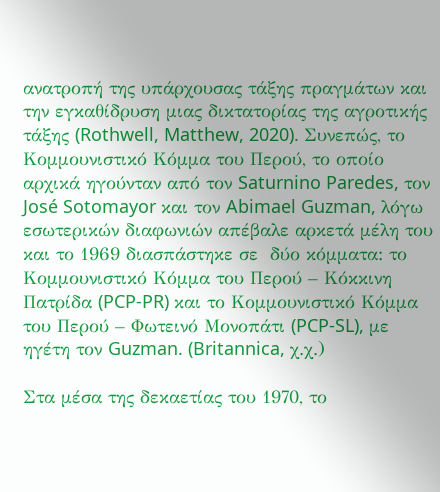ανατροπή της υπάρχουσας τάξης πραγμάτων και την εγκαθίδρυση μιας δικτατορίας της αγροτικής τάξης (Rothwell, Matthew, 2020). Συνεπώς, το Κομμουνιστικό Κόμμα του Περού, το οποίο αρχικά ηγούνταν από τον Saturnino Paredes, τον José Sotomayor και τον Abimael Guzman, λόγω εσωτερικών διαφωνιών απέβαλε αρκετά μέλη του και το 1969 διασπάστηκε σε  δύο κόμματα: το Κομμουνιστικό Κόμμα του Περού – Κόκκινη Πατρίδα (PCP-PR) και το Κομμουνιστικό Κόμμα του Περού – Φωτεινό Μονοπάτι (PCP-SL), με ηγέτη τον Guzman. (Britannica, χ.χ.)

Στα μέσα της δεκαετίας του 1970, το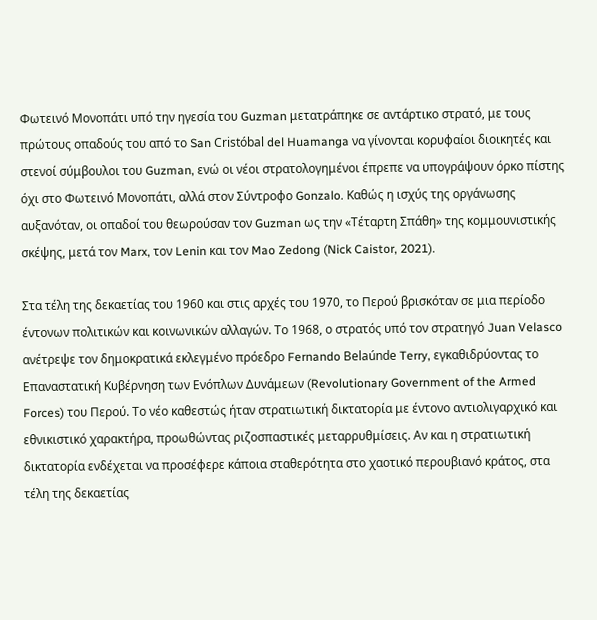Φωτεινό Μονοπάτι υπό την ηγεσία του Guzman μετατράπηκε σε αντάρτικο στρατό, με τους πρώτους οπαδούς του από το San Cristóbal del Huamanga να γίνονται κορυφαίοι διοικητές και στενοί σύμβουλοι του Guzman, ενώ οι νέοι στρατολογημένοι έπρεπε να υπογράψουν όρκο πίστης όχι στο Φωτεινό Μονοπάτι, αλλά στον Σύντροφο Gonzalo. Καθώς η ισχύς της οργάνωσης αυξανόταν, οι οπαδοί του θεωρούσαν τον Guzman ως την «Τέταρτη Σπάθη» της κομμουνιστικής σκέψης, μετά τον Marx, τον Lenin και τον Mao Zedong (Nick Caistor, 2021).

Στα τέλη της δεκαετίας του 1960 και στις αρχές του 1970, το Περού βρισκόταν σε μια περίοδο έντονων πολιτικών και κοινωνικών αλλαγών. Το 1968, ο στρατός υπό τον στρατηγό Juan Velasco ανέτρεψε τον δημοκρατικά εκλεγμένο πρόεδρο Fernando Belaúnde Terry, εγκαθιδρύοντας το Επαναστατική Κυβέρνηση των Ενόπλων Δυνάμεων (Revolutionary Government of the Armed Forces) του Περού. Το νέο καθεστώς ήταν στρατιωτική δικτατορία με έντονο αντιολιγαρχικό και εθνικιστικό χαρακτήρα, προωθώντας ριζοσπαστικές μεταρρυθμίσεις. Αν και η στρατιωτική δικτατορία ενδέχεται να προσέφερε κάποια σταθερότητα στο χαοτικό περουβιανό κράτος, στα τέλη της δεκαετίας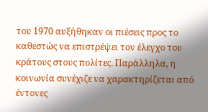του 1970 αυξήθηκαν οι πιέσεις προς το καθεστώς να επιστρέψει τον έλεγχο του κράτους στους πολίτες. Παράλληλα, η κοινωνία συνέχιζε να χαρακτηρίζεται από έντονες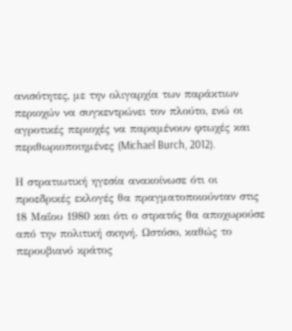ανισότητες, με την ολιγαρχία των παράκτιων περιοχών να συγκεντρώνει τον πλούτο, ενώ οι αγροτικές περιοχές να παραμένουν φτωχές και περιθωριοποιημένες (Michael Burch, 2012).

Η στρατιωτική ηγεσία ανακοίνωσε ότι οι προεδρικές εκλογές θα πραγματοποιούνταν στις 18 Μαΐου 1980 και ότι ο στρατός θα αποχωρούσε από την πολιτική σκηνή. Ωστόσο, καθώς το περουβιανό κράτος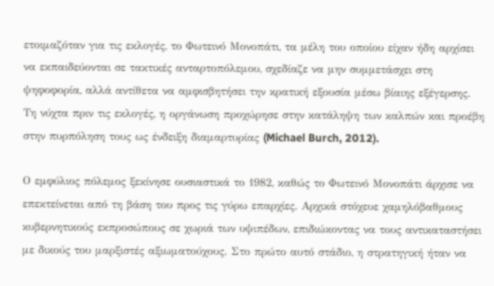ετοιμαζόταν για τις εκλογές, το Φωτεινό Μονοπάτι, τα μέλη του οποίου είχαν ήδη αρχίσει να εκπαιδεύονται σε τακτικές ανταρτοπόλεμου, σχεδίαζε να μην συμμετάσχει στη ψηφοφορία, αλλά αντίθετα να αμφισβητήσει την κρατική εξουσία μέσω βίαιης εξέγερσης. Τη νύχτα πριν τις εκλογές, η οργάνωση προχώρησε στην κατάληψη των καλπών και προέβη στην πυρπόληση τους ως ένδειξη διαμαρτυρίας (Michael Burch, 2012).

Ο εμφύλιος πόλεμος ξεκίνησε ουσιαστικά το 1982, καθώς το Φωτεινό Μονοπάτι άρχισε να επεκτείνεται από τη βάση του προς τις γύρω επαρχίες. Αρχικά στόχευε χαμηλόβαθμους κυβερνητικούς εκπροσώπους σε χωριά των υψιπέδων, επιδιώκοντας να τους αντικαταστήσει με δικούς του μαρξιστές αξιωματούχους. Στο πρώτο αυτό στάδιο, η στρατηγική ήταν να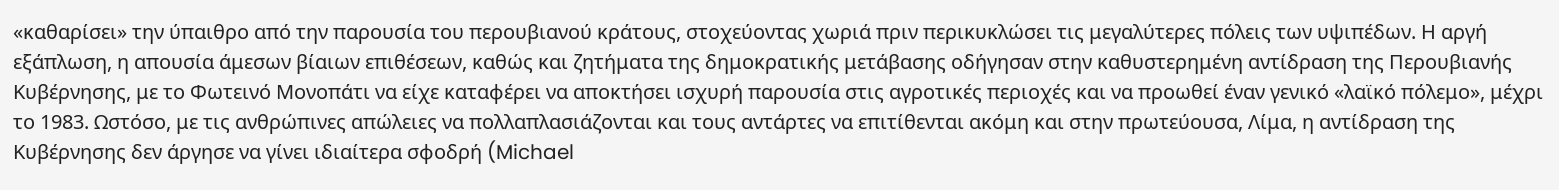«καθαρίσει» την ύπαιθρο από την παρουσία του περουβιανού κράτους, στοχεύοντας χωριά πριν περικυκλώσει τις μεγαλύτερες πόλεις των υψιπέδων. Η αργή εξάπλωση, η απουσία άμεσων βίαιων επιθέσεων, καθώς και ζητήματα της δημοκρατικής μετάβασης οδήγησαν στην καθυστερημένη αντίδραση της Περουβιανής Κυβέρνησης, με το Φωτεινό Μονοπάτι να είχε καταφέρει να αποκτήσει ισχυρή παρουσία στις αγροτικές περιοχές και να προωθεί έναν γενικό «λαϊκό πόλεμο», μέχρι το 1983. Ωστόσο, με τις ανθρώπινες απώλειες να πολλαπλασιάζονται και τους αντάρτες να επιτίθενται ακόμη και στην πρωτεύουσα, Λίμα, η αντίδραση της Κυβέρνησης δεν άργησε να γίνει ιδιαίτερα σφοδρή (Michael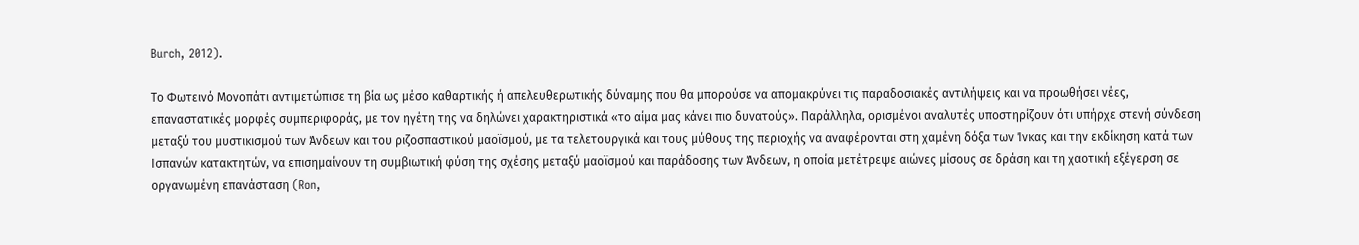Burch, 2012).

Το Φωτεινό Μονοπάτι αντιμετώπισε τη βία ως μέσο καθαρτικής ή απελευθερωτικής δύναμης που θα μπορούσε να απομακρύνει τις παραδοσιακές αντιλήψεις και να προωθήσει νέες, επαναστατικές μορφές συμπεριφοράς, με τον ηγέτη της να δηλώνει χαρακτηριστικά «το αίμα μας κάνει πιο δυνατούς». Παράλληλα, ορισμένοι αναλυτές υποστηρίζουν ότι υπήρχε στενή σύνδεση μεταξύ του μυστικισμού των Άνδεων και του ριζοσπαστικού μαοϊσμού, με τα τελετουργικά και τους μύθους της περιοχής να αναφέρονται στη χαμένη δόξα των Ίνκας και την εκδίκηση κατά των Ισπανών κατακτητών, να επισημαίνουν τη συμβιωτική φύση της σχέσης μεταξύ μαοϊσμού και παράδοσης των Άνδεων, η οποία μετέτρεψε αιώνες μίσους σε δράση και τη χαοτική εξέγερση σε οργανωμένη επανάσταση (Ron,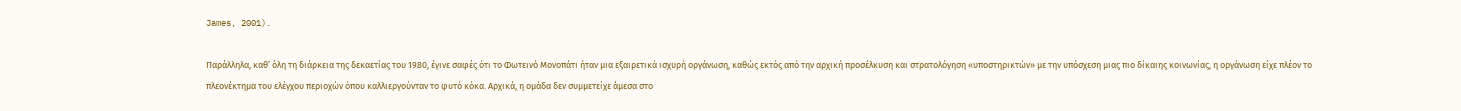James, 2001).

Παράλληλα, καθ’ όλη τη διάρκεια της δεκαετίας του 1980, έγινε σαφές ότι το Φωτεινό Μονοπάτι ήταν μια εξαιρετικά ισχυρή οργάνωση, καθώς εκτός από την αρχική προσέλκυση και στρατολόγηση «υποστηρικτών» με την υπόσχεση μιας πιο δίκαιης κοινωνίας, η οργάνωση είχε πλέον το πλεονέκτημα του ελέγχου περιοχών όπου καλλιεργούνταν το φυτό κόκα. Αρχικά, η ομάδα δεν συμμετείχε άμεσα στο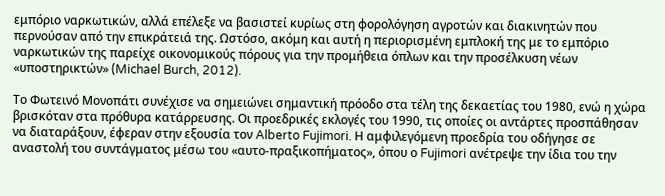εμπόριο ναρκωτικών, αλλά επέλεξε να βασιστεί κυρίως στη φορολόγηση αγροτών και διακινητών που περνούσαν από την επικράτειά της. Ωστόσο, ακόμη και αυτή η περιορισμένη εμπλοκή της με το εμπόριο ναρκωτικών της παρείχε οικονομικούς πόρους για την προμήθεια όπλων και την προσέλκυση νέων «υποστηρικτών» (Michael Burch, 2012).

Το Φωτεινό Μονοπάτι συνέχισε να σημειώνει σημαντική πρόοδο στα τέλη της δεκαετίας του 1980, ενώ η χώρα βρισκόταν στα πρόθυρα κατάρρευσης. Οι προεδρικές εκλογές του 1990, τις οποίες οι αντάρτες προσπάθησαν να διαταράξουν, έφεραν στην εξουσία τον Alberto Fujimori. Η αμφιλεγόμενη προεδρία του οδήγησε σε αναστολή του συντάγματος μέσω του «αυτο-πραξικοπήματος», όπου ο Fujimori ανέτρεψε την ίδια του την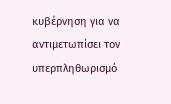κυβέρνηση για να αντιμετωπίσει τον υπερπληθωρισμό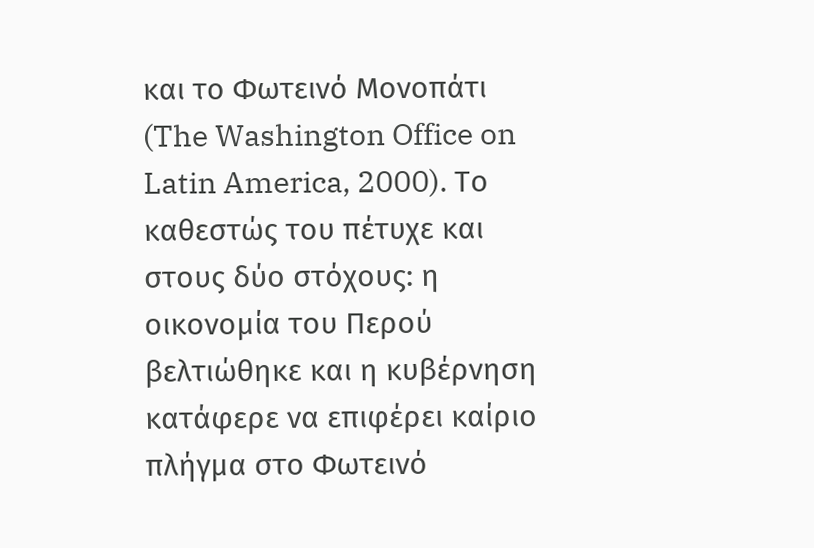και το Φωτεινό Μονοπάτι (The Washington Office on Latin America, 2000). Το καθεστώς του πέτυχε και στους δύο στόχους: η οικονομία του Περού βελτιώθηκε και η κυβέρνηση κατάφερε να επιφέρει καίριο πλήγμα στο Φωτεινό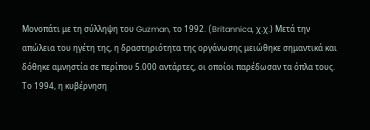Μονοπάτι με τη σύλληψη του Guzman, το 1992. (Britannica, χ.χ.) Μετά την απώλεια του ηγέτη της, η δραστηριότητα της οργάνωσης μειώθηκε σημαντικά και δόθηκε αμνηστία σε περίπου 5.000 αντάρτες, οι οποίοι παρέδωσαν τα όπλα τους. Το 1994, η κυβέρνηση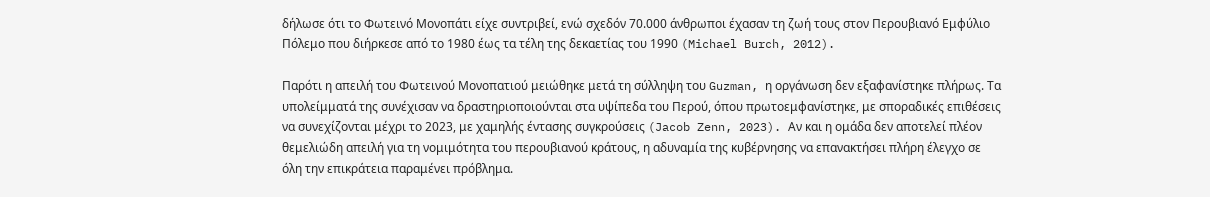δήλωσε ότι το Φωτεινό Μονοπάτι είχε συντριβεί, ενώ σχεδόν 70.000 άνθρωποι έχασαν τη ζωή τους στον Περουβιανό Εμφύλιο Πόλεμο που διήρκεσε από το 1980 έως τα τέλη της δεκαετίας του 1990 (Michael Burch, 2012).

Παρότι η απειλή του Φωτεινού Μονοπατιού μειώθηκε μετά τη σύλληψη του Guzman, η οργάνωση δεν εξαφανίστηκε πλήρως. Τα υπολείμματά της συνέχισαν να δραστηριοποιούνται στα υψίπεδα του Περού, όπου πρωτοεμφανίστηκε, με σποραδικές επιθέσεις να συνεχίζονται μέχρι το 2023, με χαμηλής έντασης συγκρούσεις (Jacob Zenn, 2023). Αν και η ομάδα δεν αποτελεί πλέον θεμελιώδη απειλή για τη νομιμότητα του περουβιανού κράτους, η αδυναμία της κυβέρνησης να επανακτήσει πλήρη έλεγχο σε όλη την επικράτεια παραμένει πρόβλημα.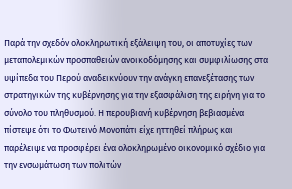Παρά την σχεδόν ολοκληρωτική εξάλειψη του, οι αποτυχίες των μεταπολεμικών προσπαθειών ανοικοδόμησης και συμφιλίωσης στα υψίπεδα του Περού αναδεικνύουν την ανάγκη επανεξέτασης των στρατηγικών της κυβέρνησης για την εξασφάλιση της ειρήνη για το σύνολο του πληθυσμού. Η περουβιανή κυβέρνηση βεβιασμένα πίστεψε ότι το Φωτεινό Μονοπάτι είχε ηττηθεί πλήρως και παρέλειψε να προσφέρει ένα ολοκληρωμένο οικονομικό σχέδιο για την ενσωμάτωση των πολιτών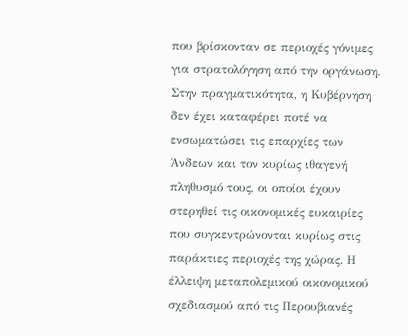που βρίσκονταν σε περιοχές γόνιμες για στρατολόγηση από την οργάνωση. Στην πραγματικότητα, η Κυβέρνηση δεν έχει καταφέρει ποτέ να ενσωματώσει τις επαρχίες των Άνδεων και τον κυρίως ιθαγενή πληθυσμό τους, οι οποίοι έχουν στερηθεί τις οικονομικές ευκαιρίες που συγκεντρώνονται κυρίως στις παράκτιες περιοχές της χώρας. Η έλλειψη μεταπολεμικού οικονομικού σχεδιασμού από τις Περουβιανές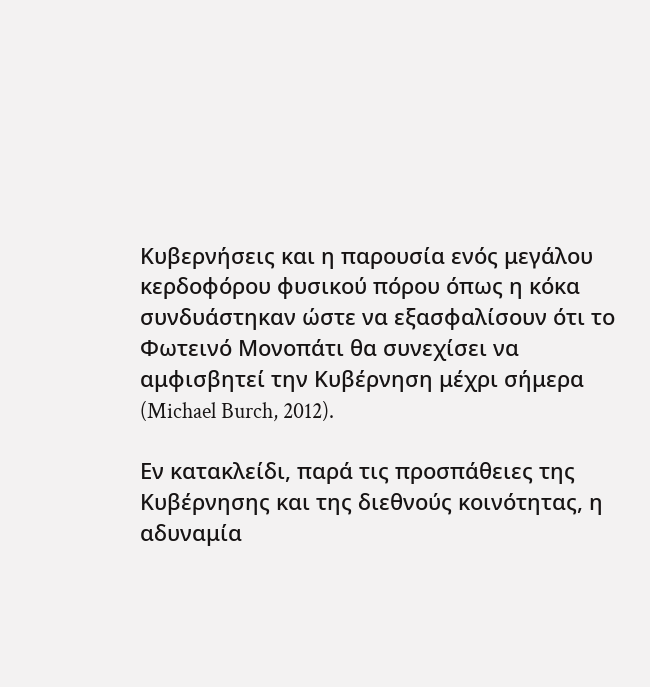Κυβερνήσεις και η παρουσία ενός μεγάλου κερδοφόρου φυσικού πόρου όπως η κόκα συνδυάστηκαν ώστε να εξασφαλίσουν ότι το Φωτεινό Μονοπάτι θα συνεχίσει να αμφισβητεί την Κυβέρνηση μέχρι σήμερα (Michael Burch, 2012).

Εν κατακλείδι, παρά τις προσπάθειες της Κυβέρνησης και της διεθνούς κοινότητας, η αδυναμία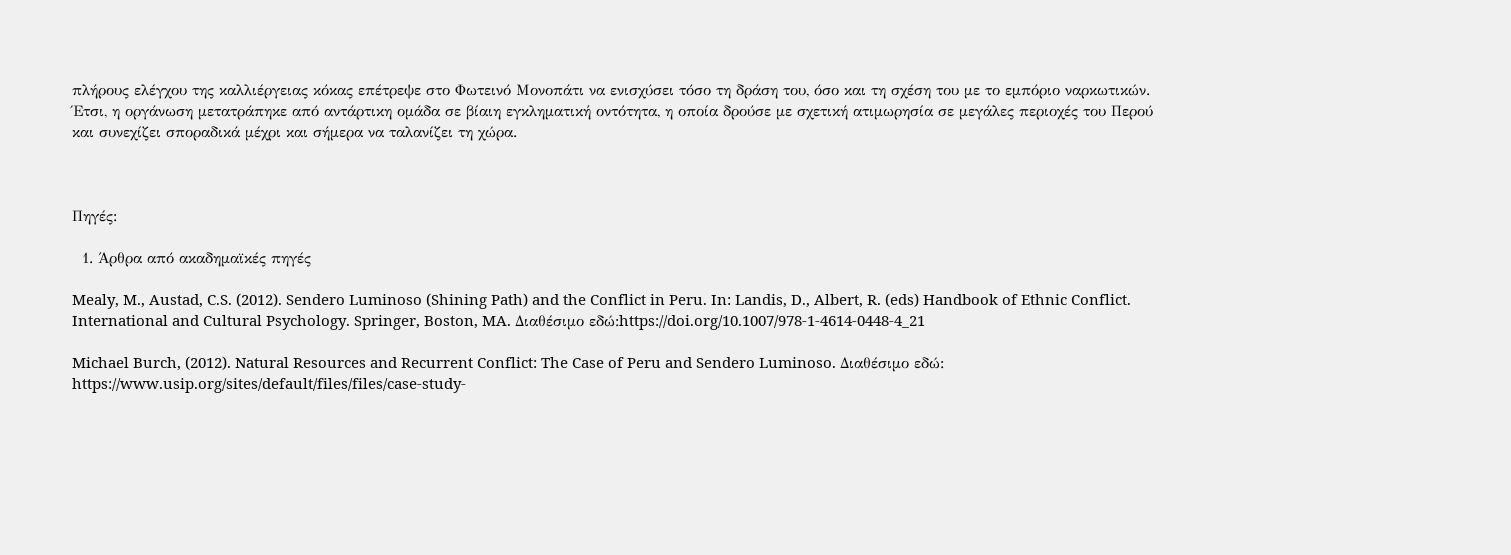πλήρους ελέγχου της καλλιέργειας κόκας επέτρεψε στο Φωτεινό Μονοπάτι να ενισχύσει τόσο τη δράση του, όσο και τη σχέση του με το εμπόριο ναρκωτικών. Έτσι, η οργάνωση μετατράπηκε από αντάρτικη ομάδα σε βίαιη εγκληματική οντότητα, η οποία δρούσε με σχετική ατιμωρησία σε μεγάλες περιοχές του Περού και συνεχίζει σποραδικά μέχρι και σήμερα να ταλανίζει τη χώρα.



Πηγές:

  1. Άρθρα από ακαδημαϊκές πηγές

Mealy, M., Austad, C.S. (2012). Sendero Luminoso (Shining Path) and the Conflict in Peru. In: Landis, D., Albert, R. (eds) Handbook of Ethnic Conflict. International and Cultural Psychology. Springer, Boston, MA. Διαθέσιμο εδώ:https://doi.org/10.1007/978-1-4614-0448-4_21

Michael Burch, (2012). Natural Resources and Recurrent Conflict: The Case of Peru and Sendero Luminoso. Διαθέσιμο εδώ: https://www.usip.org/sites/default/files/files/case-study-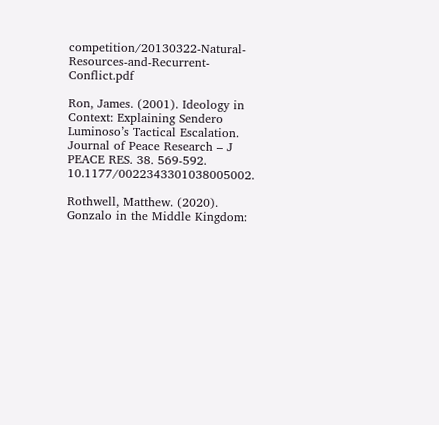competition/20130322-Natural-Resources-and-Recurrent-Conflict.pdf

Ron, James. (2001). Ideology in Context: Explaining Sendero Luminoso’s Tactical Escalation. Journal of Peace Research – J PEACE RES. 38. 569-592. 10.1177/0022343301038005002.

Rothwell, Matthew. (2020). Gonzalo in the Middle Kingdom: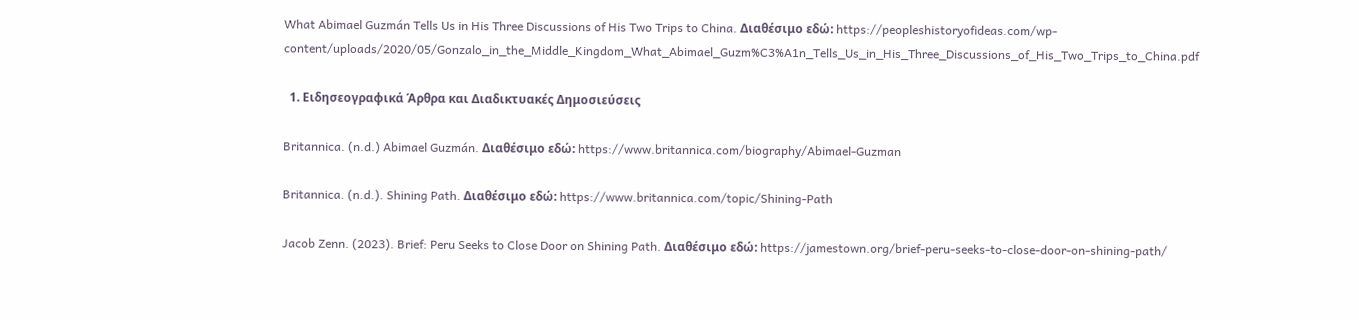What Abimael Guzmán Tells Us in His Three Discussions of His Two Trips to China. Διαθέσιμο εδώ: https://peopleshistoryofideas.com/wp-content/uploads/2020/05/Gonzalo_in_the_Middle_Kingdom_What_Abimael_Guzm%C3%A1n_Tells_Us_in_His_Three_Discussions_of_His_Two_Trips_to_China.pdf

  1. Ειδησεογραφικά Άρθρα και Διαδικτυακές Δημοσιεύσεις

Britannica. (n.d.) Abimael Guzmán. Διαθέσιμο εδώ: https://www.britannica.com/biography/Abimael-Guzman

Britannica. (n.d.). Shining Path. Διαθέσιμο εδώ: https://www.britannica.com/topic/Shining-Path

Jacob Zenn. (2023). Brief: Peru Seeks to Close Door on Shining Path. Διαθέσιμο εδώ: https://jamestown.org/brief-peru-seeks-to-close-door-on-shining-path/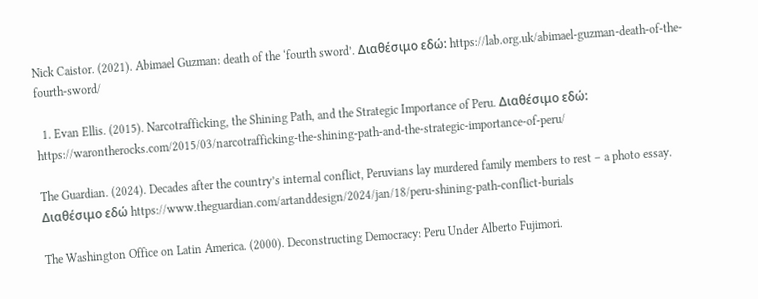Nick Caistor. (2021). Abimael Guzman: death of the ‘fourth sword’. Διαθέσιμο εδώ: https://lab.org.uk/abimael-guzman-death-of-the-fourth-sword/

  1. Evan Ellis. (2015). Narcotrafficking, the Shining Path, and the Strategic Importance of Peru. Διαθέσιμο εδώ: https://warontherocks.com/2015/03/narcotrafficking-the-shining-path-and-the-strategic-importance-of-peru/

The Guardian. (2024). Decades after the country’s internal conflict, Peruvians lay murdered family members to rest – a photo essay. Διαθέσιμο εδώ https://www.theguardian.com/artanddesign/2024/jan/18/peru-shining-path-conflict-burials

The Washington Office on Latin America. (2000). Deconstructing Democracy: Peru Under Alberto Fujimori.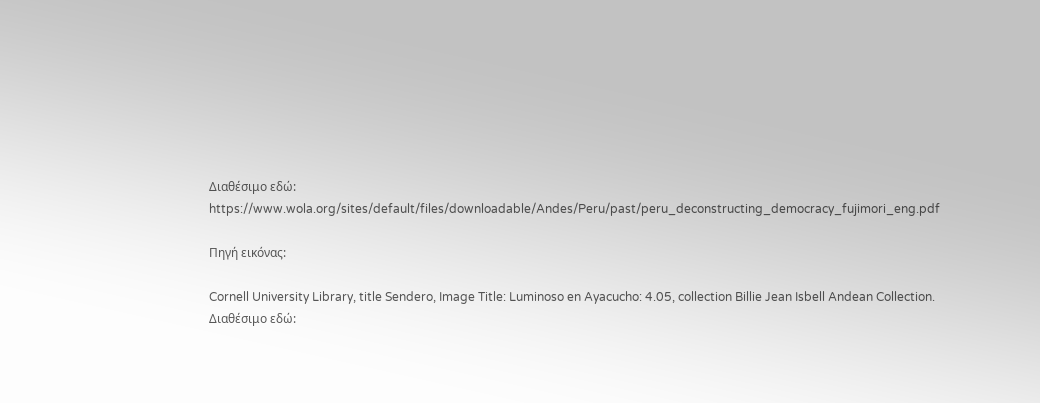Διαθέσιμο εδώ: https://www.wola.org/sites/default/files/downloadable/Andes/Peru/past/peru_deconstructing_democracy_fujimori_eng.pdf

Πηγή εικόνας:

Cornell University Library, title Sendero, Image Title: Luminoso en Ayacucho: 4.05, collection Billie Jean Isbell Andean Collection. Διαθέσιμο εδώ: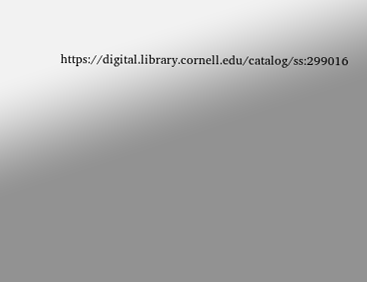https://digital.library.cornell.edu/catalog/ss:299016